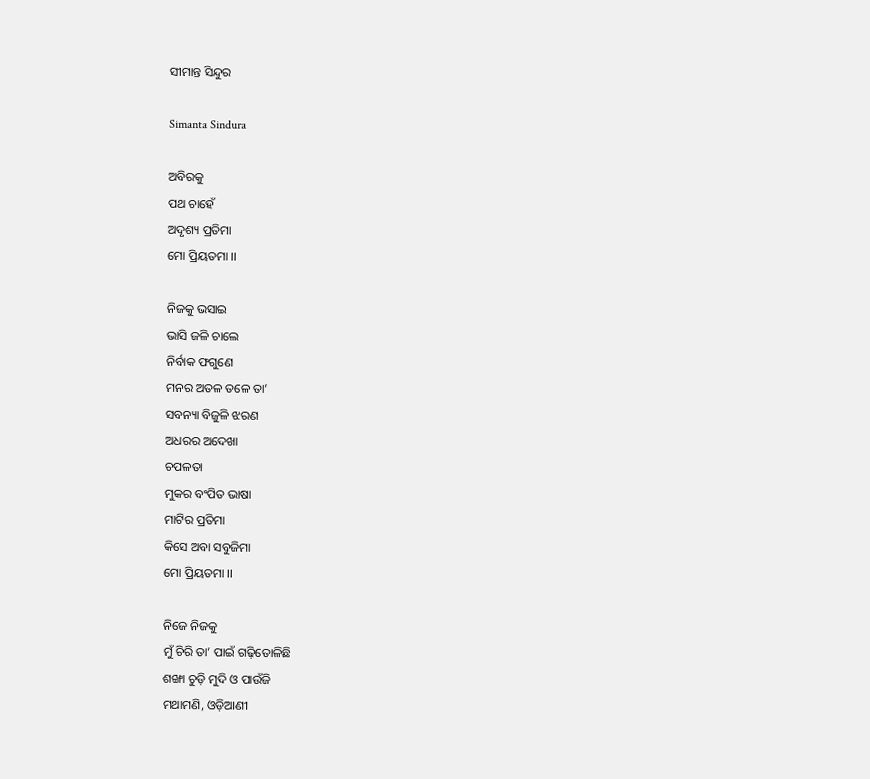ସୀମାନ୍ତ ସିନ୍ଦୁର

Simanta Sindura

ଅବିରକୁ
ପଥ ଚାହେଁ
ଅଦୃଶ୍ୟ ପ୍ରତିମା
ମୋ ପ୍ରିୟତମା ।।

ନିଜକୁ ଭସାଇ
ଭାସି ଜଳି ଚାଲେ
ନିର୍ବାକ ଫଗୁଣେ
ମନର ଅତଳ ତଳେ ତା’
ସବନ୍ୟା ବିଜୁଳି ଝରଣ
ଅଧରର ଅଦେଖା
ଚପଳତା
ମୁକର ବଂପିତ ଭାଷା
ମାଟିର ପ୍ରତିମା
କିସେ ଅବା ସବୁଜିମା
ମୋ ପ୍ରିୟତମା ।।

ନିଜେ ନିଜକୁ
ମୁଁ ଚିରି ତା’ ପାଇଁ ଗଢ଼ିତୋଳିଛି
ଶଙ୍ଖା ଚୁଡ଼ି ମୁଦି ଓ ପାଉଁଜି
ମଥାମଣି, ଓଡ଼ିଆଣୀ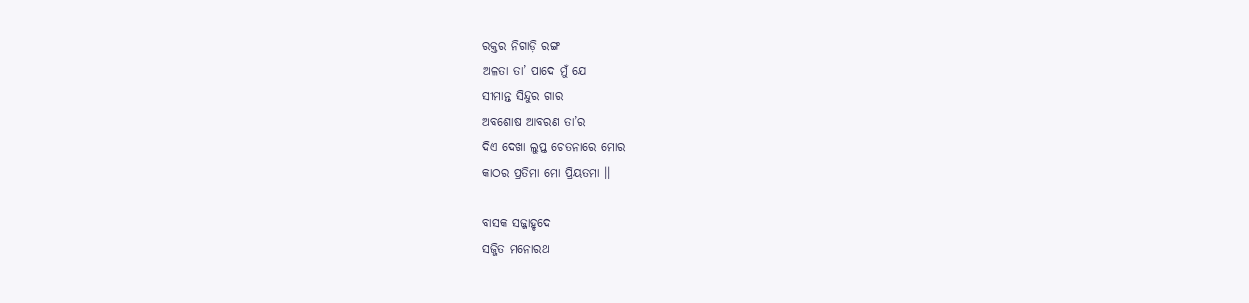ରକ୍ତର ନିଗାଡ଼ି ରଙ୍ଗ
ଅଳତା ତା’ ପାଦେ ମୁଁ ଯେ
ସୀମାନ୍ତ ସିନ୍ଦୁର ଗାର
ଅବଶୋଷ ଆବରଣ ତା’ର
ଦିଏ ଦେଖା ଲୁପ୍ତ ଚେତନାରେ ମୋର
କାଠର ପ୍ରତିମା ମୋ ପ୍ରିୟତମା ।।

ବାସକ ସଜ୍ଜାହୃଦେ
ସଜ୍ଜିତ ମନୋରଥ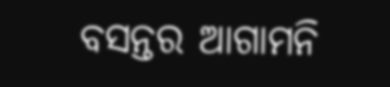ବସନ୍ତର ଆଗାମନି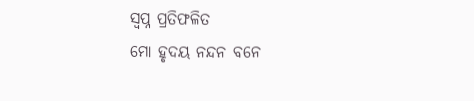ସ୍ବପ୍ନ ପ୍ରତିଫଳିତ
ମୋ ହୃଦୟ ନନ୍ଦନ ବନେ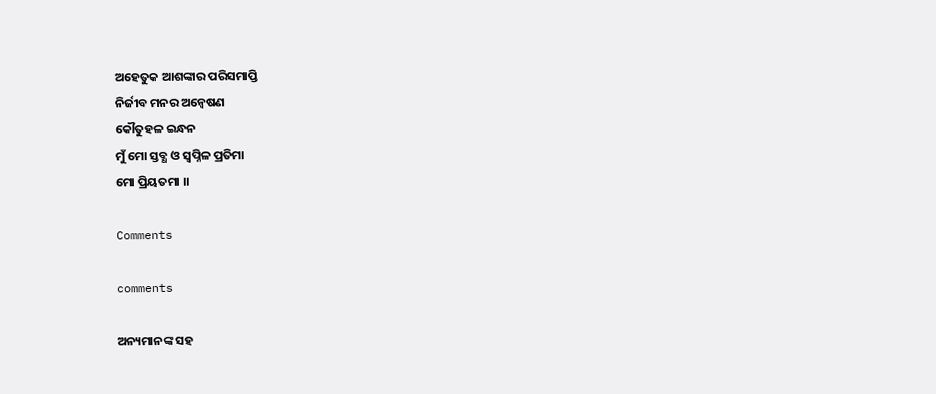ଅହେତୁକ ଆଶଙ୍କାର ପରିସମାପ୍ତି
ନିର୍ଜୀବ ମନର ଅନ୍ୱେଷଣ
କୌତୁହଳ ଇନ୍ଧନ
ମୁଁ ମୋ ସ୍ତବ୍ଧ ଓ ସ୍ୱପ୍ନିଳ ପ୍ରତିମା
ମୋ ପ୍ରିୟତମା ।।

Comments

comments

ଅନ୍ୟମାନଙ୍କ ସହ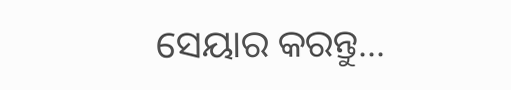ସେୟାର କରନ୍ତୁ...